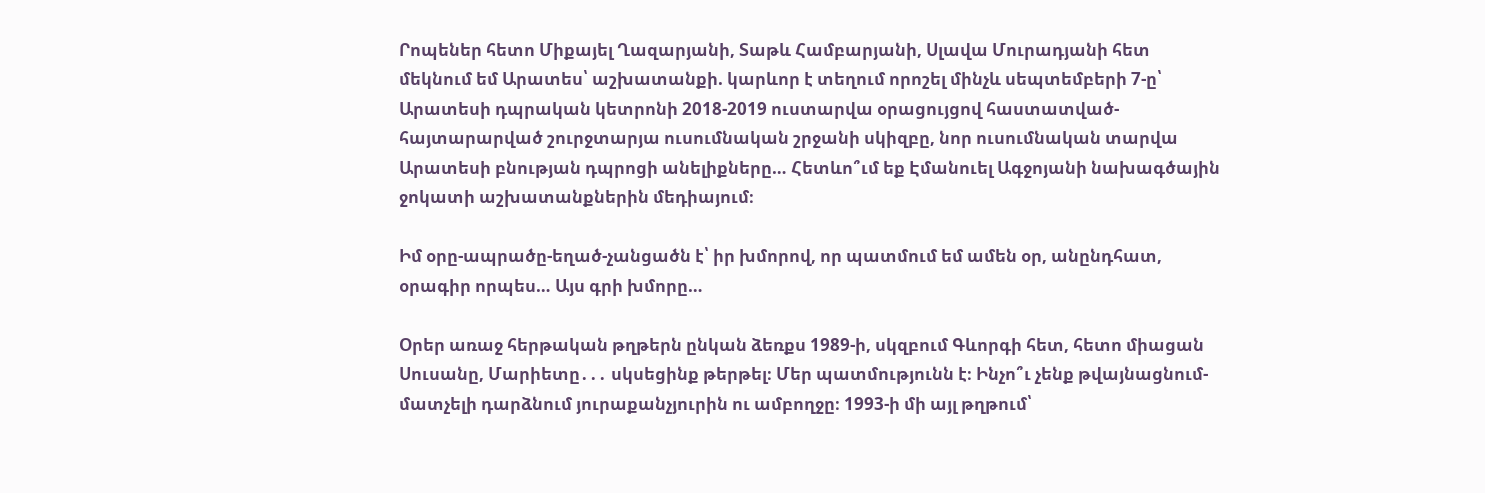Րոպեներ հետո Միքայել Ղազարյանի, Տաթև Համբարյանի, Սլավա Մուրադյանի հետ մեկնում եմ Արատես՝ աշխատանքի. կարևոր է տեղում որոշել մինչև սեպտեմբերի 7-ը՝ Արատեսի դպրական կետրոնի 2018-2019 ուստարվա օրացույցով հաստատված-հայտարարված շուրջտարյա ուսումնական շրջանի սկիզբը, նոր ուսումնական տարվա Արատեսի բնության դպրոցի անելիքները… Հետևո՞ւմ եք Էմանուել Ագջոյանի նախագծային ջոկատի աշխատանքներին մեդիայում։

Իմ օրը-ապրածը-եղած-չանցածն է՝ իր խմորով, որ պատմում եմ ամեն օր, անընդհատ, օրագիր որպես… Այս գրի խմորը…

Օրեր առաջ հերթական թղթերն ընկան ձեռքս 1989-ի, սկզբում Գևորգի հետ, հետո միացան Սուսանը, Մարիետը․․․ սկսեցինք թերթել։ Մեր պատմությունն է։ Ինչո՞ւ չենք թվայնացնում-մատչելի դարձնում յուրաքանչյուրին ու ամբողջը։ 1993-ի մի այլ թղթում՝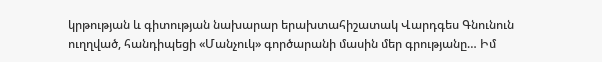կրթության և գիտության նախարար երախտահիշատակ Վարդգես Գնունուն ուղղված, հանդիպեցի «Մանչուկ» գործարանի մասին մեր գրությանը… Իմ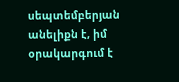սեպտեմբերյան անելիքն է, իմ օրակարգում է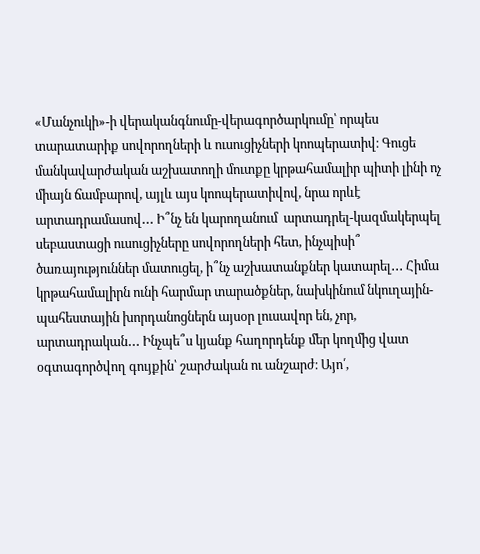«Մանչուկի»-ի վերականգնումը-վերագործարկումը՝ որպես տարատարիք սովորողների և ուսուցիչների կոոպերատիվ։ Գուցե մանկավարժական աշխատողի մուտքը կրթահամալիր պիտի լինի ոչ միայն ճամբարով, այլև այս կոոպերատիվով, նրա որևէ արտադրամասով․․․ Ի՞նչ են կարողանում  արտադրել-կազմակերպել սեբաստացի ուսուցիչները սովորողների հետ, ինչպիսի՞ ծառայություններ մատուցել, ի՞նչ աշխատանքներ կատարել․․․ Հիմա կրթահամալիրն ունի հարմար տարածքներ, նախկինում նկուղային-պահեստային խորդանոցներն այսօր լուսավոր են, չոր, արտադրական․․․ Ինչպե՞ս կյանք հաղորդենք մեր կողմից վատ օգտագործվող գույքին՝ շարժական ու անշարժ։ Այո՛,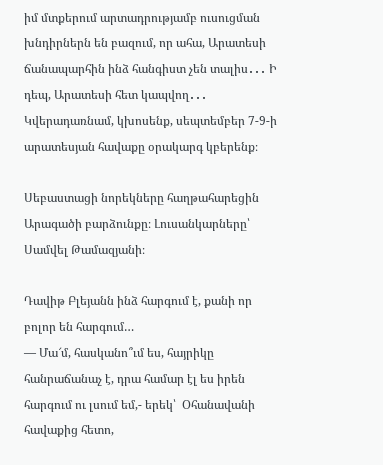իմ մտքերում արտադրությամբ ուսուցման խնդիրներն են բազում, որ ահա, Արատեսի ճանապարհին ինձ հանգիստ չեն տալիս․․․ Ի դեպ, Արատեսի հետ կապվող․․․ Կվերադառնամ, կխոսենք, սեպտեմբեր 7-9-ի արատեսյան հավաքը օրակարգ կբերենք։

Սեբաստացի նորեկները հաղթահարեցին Արագածի բարձունքը։ Լուսանկարները՝ Սամվել Թամազյանի։

Դավիթ Բլեյանն ինձ հարգում է, քանի որ բոլոր են հարգում…
— Մա՜մ, հասկանո՞ւմ ես, հայրիկը հանրաճանաչ է, դրա համար էլ ես իրեն հարգում ու լսում եմ,- երեկ՝  Օհանավանի հավաքից հետո,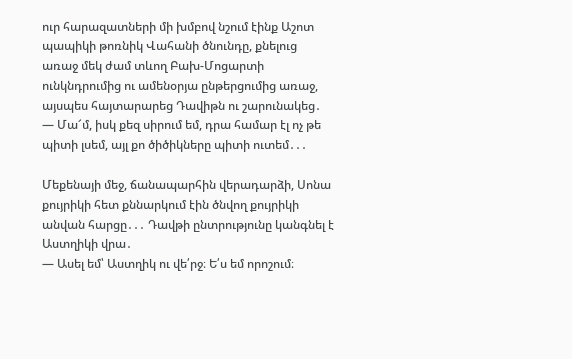ուր հարազատների մի խմբով նշում էինք Աշոտ պապիկի թոռնիկ Վահանի ծնունդը, քնելուց առաջ մեկ ժամ տևող Բախ-Մոցարտի ունկնդրումից ու ամենօրյա ընթերցումից առաջ, այսպես հայտարարեց Դավիթն ու շարունակեց․
— Մա՜մ, իսկ քեզ սիրում եմ, դրա համար էլ ոչ թե պիտի լսեմ, այլ քո ծիծիկները պիտի ուտեմ․․․

Մեքենայի մեջ, ճանապարհին վերադարձի, Սոնա քույրիկի հետ քննարկում էին ծնվող քույրիկի անվան հարցը․․․ Դավթի ընտրությունը կանգնել է Աստղիկի վրա․
— Ասել եմ՝ Աստղիկ ու վե՛րջ։ Ե՛ս եմ որոշում։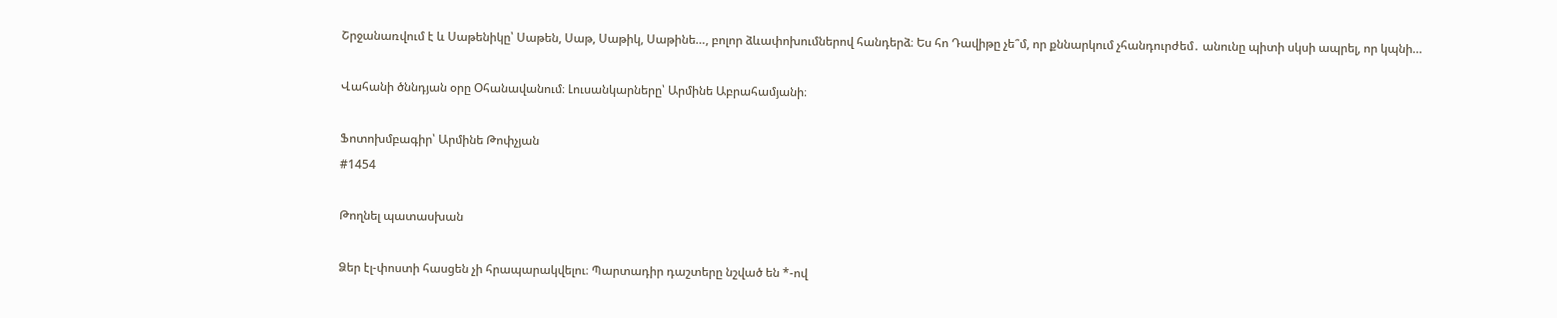Շրջանառվում է և Սաթենիկը՝ Սաթեն, Սաթ, Սաթիկ, Սաթինե…, բոլոր ձևափոխումներով հանդերձ։ Ես հո Դավիթը չե՞մ, որ քննարկում չհանդուրժեմ․ անունը պիտի սկսի ապրել, որ կպնի…

Վահանի ծննդյան օրը Օհանավանում։ Լուսանկարները՝ Արմինե Աբրահամյանի։

Ֆոտոխմբագիր՝ Արմինե Թոփչյան
#1454

Թողնել պատասխան

Ձեր էլ-փոստի հասցեն չի հրապարակվելու։ Պարտադիր դաշտերը նշված են *-ով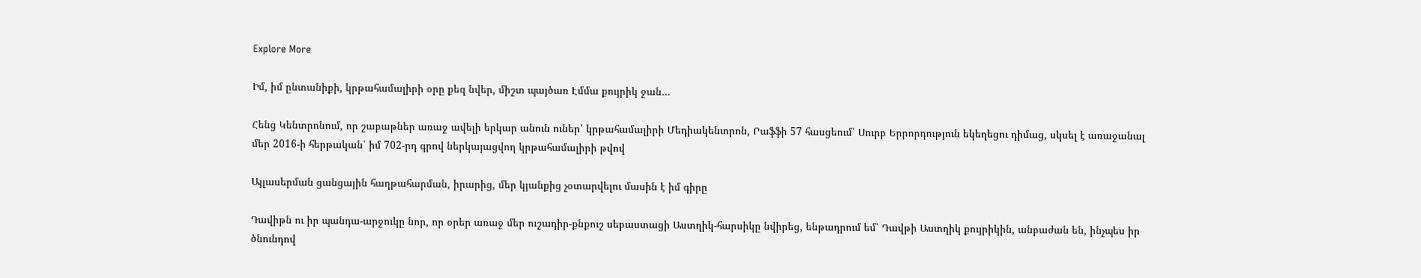Explore More

Իմ, իմ ընտանիքի, կրթահամալիրի օրը քեզ նվեր, միշտ պայծառ Էմմա քույրիկ ջան…

Հենց Կենտրոնում, որ շաբաթներ առաջ ավելի երկար անուն ուներ՝ կրթահամալիրի Մեդիակենտրոն, Րաֆֆի 57 հասցեում՝ Սուրբ Երրորդություն եկեղեցու դիմաց, սկսել է առաջանալ մեր 2016-ի հերթական՝ իմ 702-րդ գրով ներկայացվող կրթահամալիրի թվով

Այլասերման ցանցային հաղթահարման, իրարից, մեր կյանքից չօտարվելու մասին է իմ գիրը

Դավիթն ու իր պանդա-արջուկը նոր, որ օրեր առաջ մեր ուշադիր-քնքուշ սեբաստացի Աստղիկ-հարսիկը նվիրեց, ենթադրում եմ՝ Դավթի Աստղիկ քույրիկին, անբաժան են, ինչպես իր ծնունդով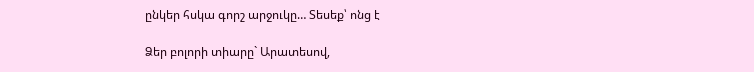ընկեր հսկա գորշ արջուկը… Տեսեք՝ ոնց է

Ձեր բոլորի տիարը` Արատեսով,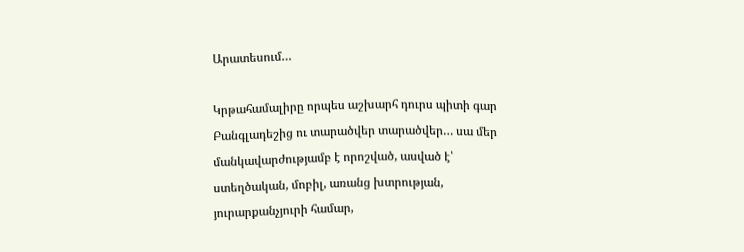Արատեսում…

Կրթահամալիրը որպես աշխարհ դուրս պիտի գար Բանգլադեշից ու տարածվեր տարածվեր… սա մեր մանկավարժությամբ է որոշված, ասված է՝ ստեղծական, մոբիլ, առանց խտրության, յուրարքանչյուրի համար,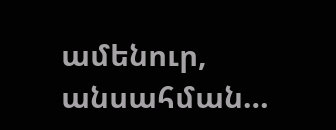ամենուր, անսահման…